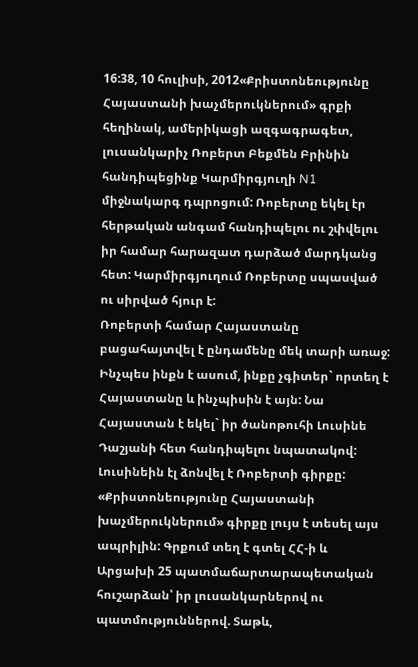16:38, 10 հուլիսի, 2012«Քրիստոնեությունը Հայաստանի խաչմերուկներում» գրքի հեղինակ, ամերիկացի ազգագրագետ, լուսանկարիչ Ռոբերտ Բեքմեն Բրինին հանդիպեցինք Կարմիրգյուղի N1 միջնակարգ դպրոցում: Ռոբերտը եկել էր հերթական անգամ հանդիպելու ու շփվելու իր համար հարազատ դարձած մարդկանց հետ: Կարմիրգյուղում Ռոբերտը սպասված ու սիրված հյուր է:
Ռոբերտի համար Հայաստանը բացահայտվել է ընդամենը մեկ տարի առաջ: Ինչպես ինքն է ասում, ինքը չգիտեր` որտեղ է Հայաստանը և ինչպիսին է այն: Նա Հայաստան է եկել` իր ծանոթուհի Լուսինե Դաշյանի հետ հանդիպելու նպատակով: Լուսինեին էլ ձոնվել է Ռոբերտի գիրքը:
«Քրիստոնեությունը Հայաստանի խաչմերուկներում» գիրքը լույս է տեսել այս ապրիլին: Գրքում տեղ է գտել ՀՀ-ի և Արցախի 25 պատմաճարտարապետական հուշարձան՝ իր լուսանկարներով ու պատմություններով. Տաթև,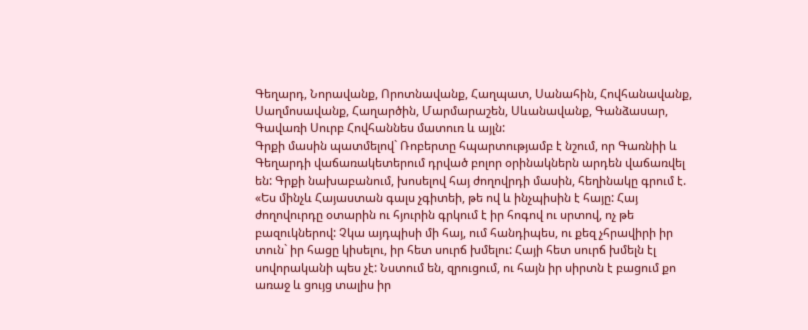Գեղարդ, Նորավանք, Որոտնավանք, Հաղպատ, Սանահին, Հովհանավանք, Սաղմոսավանք, Հաղարծին, Մարմարաշեն, Սևանավանք, Գանձասար, Գավառի Սուրբ Հովհաննես մատուռ և այլն:
Գրքի մասին պատմելով` Ռոբերտը հպարտությամբ է նշում, որ Գառնիի և Գեղարդի վաճառակետերում դրված բոլոր օրինակներն արդեն վաճառվել են: Գրքի նախաբանում, խոսելով հայ ժողովրդի մասին, հեղինակը գրում է. «Ես մինչև Հայաստան գալս չգիտեի, թե ով և ինչպիսին է հայը: Հայ ժողովուրդը օտարին ու հյուրին գրկում է իր հոգով ու սրտով, ոչ թե բազուկներով: Չկա այդպիսի մի հայ, ում հանդիպես, ու քեզ չհրավիրի իր տուն` իր հացը կիսելու, իր հետ սուրճ խմելու: Հայի հետ սուրճ խմելն էլ սովորականի պես չէ: Նստում են, զրուցում, ու հայն իր սիրտն է բացում քո առաջ և ցույց տալիս իր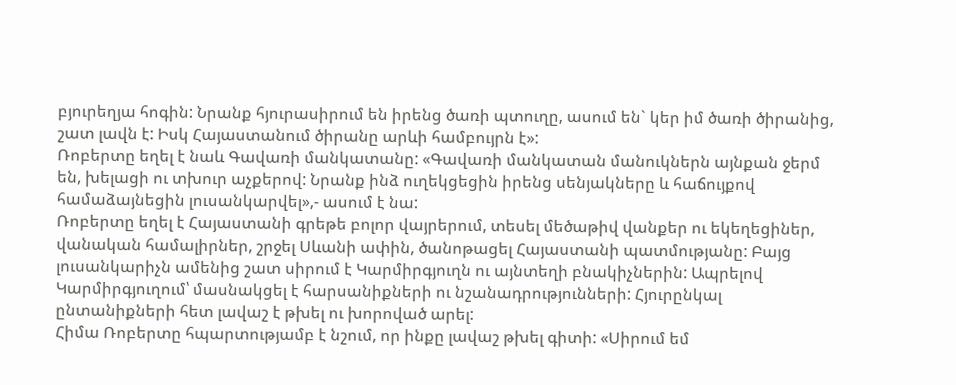բյուրեղյա հոգին: Նրանք հյուրասիրում են իրենց ծառի պտուղը, ասում են` կեր իմ ծառի ծիրանից, շատ լավն է: Իսկ Հայաստանում ծիրանը արևի համբույրն է»:
Ռոբերտը եղել է նաև Գավառի մանկատանը: «Գավառի մանկատան մանուկներն այնքան ջերմ են, խելացի ու տխուր աչքերով: Նրանք ինձ ուղեկցեցին իրենց սենյակները և հաճույքով համաձայնեցին լուսանկարվել»,- ասում է նա:
Ռոբերտը եղել է Հայաստանի գրեթե բոլոր վայրերում, տեսել մեծաթիվ վանքեր ու եկեղեցիներ, վանական համալիրներ, շրջել Սևանի ափին, ծանոթացել Հայաստանի պատմությանը: Բայց լուսանկարիչն ամենից շատ սիրում է Կարմիրգյուղն ու այնտեղի բնակիչներին: Ապրելով Կարմիրգյուղում՝ մասնակցել է հարսանիքների ու նշանադրությունների: Հյուրընկալ ընտանիքների հետ լավաշ է թխել ու խորոված արել:
Հիմա Ռոբերտը հպարտությամբ է նշում, որ ինքը լավաշ թխել գիտի: «Սիրում եմ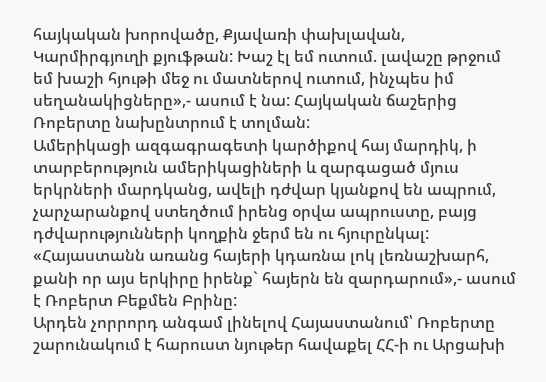հայկական խորովածը, Քյավառի փախլավան, Կարմիրգյուղի քյուֆթան: Խաշ էլ եմ ուտում. լավաշը թրջում եմ խաշի հյութի մեջ ու մատներով ուտում, ինչպես իմ սեղանակիցները»,- ասում է նա: Հայկական ճաշերից Ռոբերտը նախընտրում է տոլման:
Ամերիկացի ազգագրագետի կարծիքով հայ մարդիկ, ի տարբերություն ամերիկացիների և զարգացած մյուս երկրների մարդկանց, ավելի դժվար կյանքով են ապրում, չարչարանքով ստեղծում իրենց օրվա ապրուստը, բայց դժվարությունների կողքին ջերմ են ու հյուրընկալ: «Հայաստանն առանց հայերի կդառնա լոկ լեռնաշխարհ, քանի որ այս երկիրը իրենք` հայերն են զարդարում»,- ասում է Ռոբերտ Բեքմեն Բրինը:
Արդեն չորրորդ անգամ լինելով Հայաստանում՝ Ռոբերտը շարունակում է հարուստ նյութեր հավաքել ՀՀ-ի ու Արցախի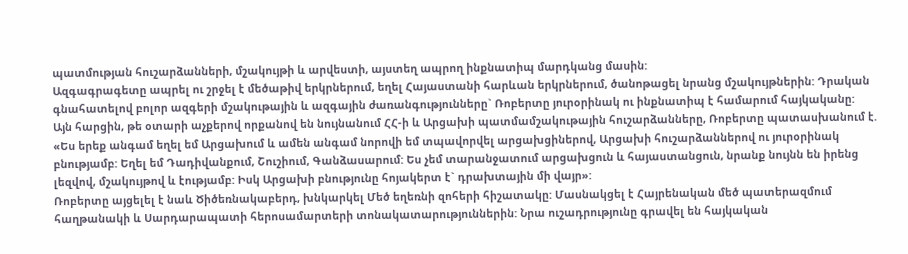պատմության հուշարձանների, մշակույթի և արվեստի, այստեղ ապրող ինքնատիպ մարդկանց մասին:
Ազգագրագետը ապրել ու շրջել է մեծաթիվ երկրներում, եղել Հայաստանի հարևան երկրներում, ծանոթացել նրանց մշակույթներին: Դրական գնահատելով բոլոր ազգերի մշակութային և ազգային ժառանգությունները` Ռոբերտը յուրօրինակ ու ինքնատիպ է համարում հայկականը:
Այն հարցին, թե օտարի աչքերով որքանով են նույնանում ՀՀ-ի և Արցախի պատմամշակութային հուշարձանները, Ռոբերտը պատասխանում է. «Ես երեք անգամ եղել եմ Արցախում և ամեն անգամ նորովի եմ տպավորվել արցախցիներով, Արցախի հուշարձաններով ու յուրօրինակ բնությամբ: Եղել եմ Դադիվանքում, Շուշիում, Գանձասարում: Ես չեմ տարանջատում արցախցուն և հայաստանցուն, նրանք նույնն են իրենց լեզվով, մշակույթով և էությամբ: Իսկ Արցախի բնությունը հոյակերտ է` դրախտային մի վայր»:
Ռոբերտը այցելել է նաև Ծիծեռնակաբերդ, խնկարկել Մեծ եղեռնի զոհերի հիշատակը: Մասնակցել է Հայրենական մեծ պատերազմում հաղթանակի և Սարդարապատի հերոսամարտերի տոնակատարություններին: Նրա ուշադրությունը գրավել են հայկական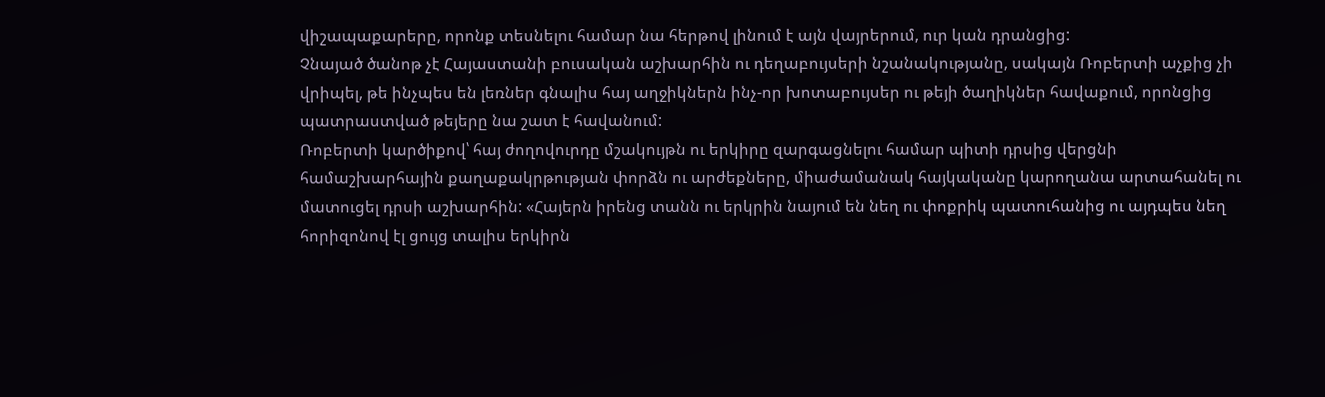վիշապաքարերը, որոնք տեսնելու համար նա հերթով լինում է այն վայրերում, ուր կան դրանցից:
Չնայած ծանոթ չէ Հայաստանի բուսական աշխարհին ու դեղաբույսերի նշանակությանը, սակայն Ռոբերտի աչքից չի վրիպել, թե ինչպես են լեռներ գնալիս հայ աղջիկներն ինչ-որ խոտաբույսեր ու թեյի ծաղիկներ հավաքում, որոնցից պատրաստված թեյերը նա շատ է հավանում:
Ռոբերտի կարծիքով՝ հայ ժողովուրդը մշակույթն ու երկիրը զարգացնելու համար պիտի դրսից վերցնի համաշխարհային քաղաքակրթության փորձն ու արժեքները, միաժամանակ հայկականը կարողանա արտահանել ու մատուցել դրսի աշխարհին: «Հայերն իրենց տանն ու երկրին նայում են նեղ ու փոքրիկ պատուհանից ու այդպես նեղ հորիզոնով էլ ցույց տալիս երկիրն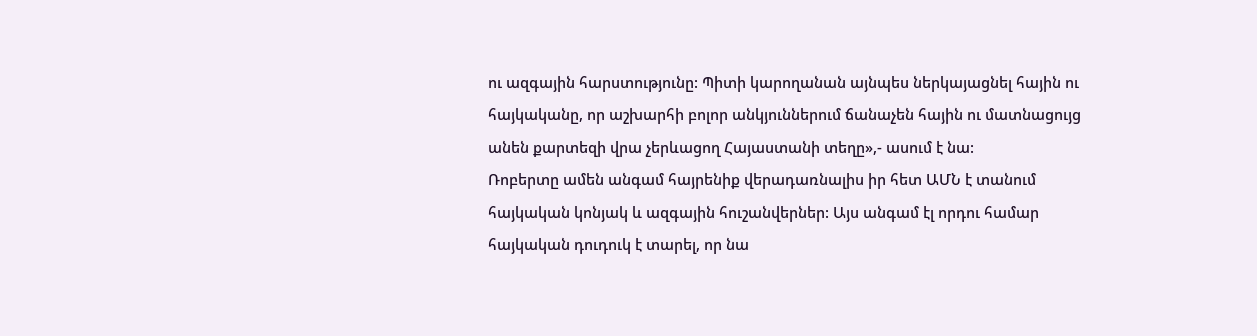ու ազգային հարստությունը: Պիտի կարողանան այնպես ներկայացնել հային ու հայկականը, որ աշխարհի բոլոր անկյուններում ճանաչեն հային ու մատնացույց անեն քարտեզի վրա չերևացող Հայաստանի տեղը»,- ասում է նա:
Ռոբերտը ամեն անգամ հայրենիք վերադառնալիս իր հետ ԱՄՆ է տանում հայկական կոնյակ և ազգային հուշանվերներ: Այս անգամ էլ որդու համար հայկական դուդուկ է տարել, որ նա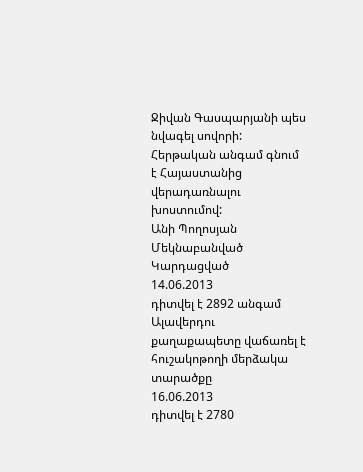Ջիվան Գասպարյանի պես նվագել սովորի:
Հերթական անգամ գնում է Հայաստանից վերադառնալու խոստումով:
Անի Պողոսյան
Մեկնաբանված
Կարդացված
14.06.2013
դիտվել է 2892 անգամ
Ալավերդու քաղաքապետը վաճառել է հուշակոթողի մերձակա տարածքը
16.06.2013
դիտվել է 2780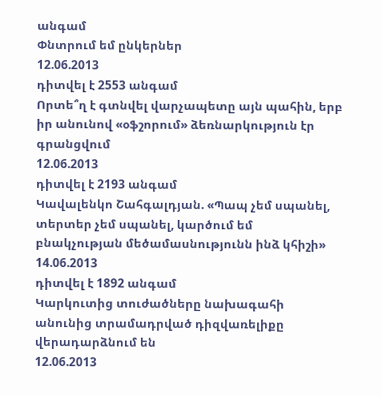անգամ
Փնտրում եմ ընկերներ
12.06.2013
դիտվել է 2553 անգամ
Որտե՞ղ է գտնվել վարչապետը այն պահին, երբ իր անունով «օֆշորում» ձեռնարկություն էր
գրանցվում
12.06.2013
դիտվել է 2193 անգամ
Կավալենկո Շահգալդյան. «Պապ չեմ սպանել, տերտեր չեմ սպանել, կարծում եմ
բնակչության մեծամասնությունն ինձ կհիշի»
14.06.2013
դիտվել է 1892 անգամ
Կարկուտից տուժածները նախագահի անունից տրամադրված դիզվառելիքը
վերադարձնում են
12.06.2013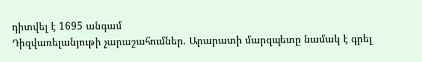դիտվել է 1695 անգամ
Դիզվառելանյութի չարաշահումներ. Արարատի մարզպետը նամակ է գրել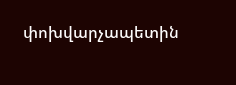փոխվարչապետին